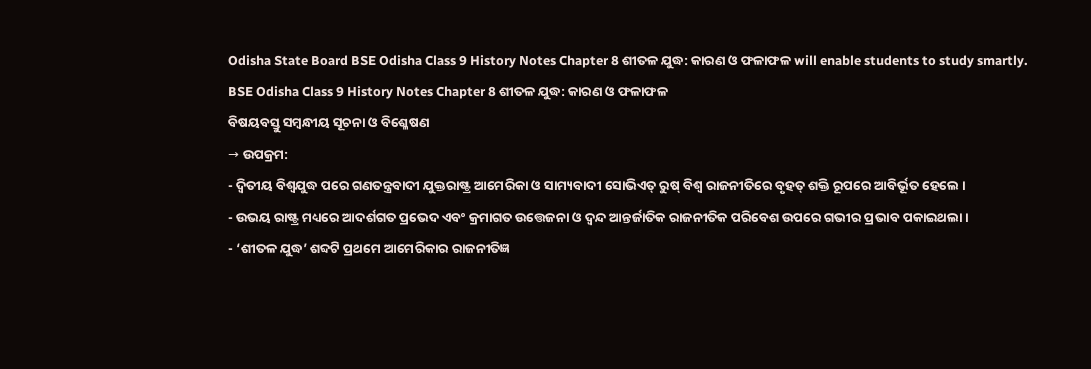Odisha State Board BSE Odisha Class 9 History Notes Chapter 8 ଶୀତଳ ଯୁଦ୍ଧ: କାରଣ ଓ ଫଳାଫଳ will enable students to study smartly.
BSE Odisha Class 9 History Notes Chapter 8 ଶୀତଳ ଯୁଦ୍ଧ: କାରଣ ଓ ଫଳାଫଳ
ବିଷୟବସ୍ତୁ ସମ୍ବନ୍ଧୀୟ ସୂଚନା ଓ ବିଶ୍ଳେଷଣ
→ ଉପକ୍ରମ:
- ଦ୍ବିତୀୟ ବିଶ୍ଵଯୁଦ୍ଧ ପରେ ଗଣତନ୍ତ୍ରବାଦୀ ଯୁକ୍ତରାଷ୍ଟ୍ର ଆମେରିକା ଓ ସାମ୍ୟବାଦୀ ସୋଭିଏତ୍ ରୁଷ୍ ବିଶ୍ଵ ରାଜନୀତିରେ ବୃହତ୍ ଶକ୍ତି ରୂପରେ ଆବିର୍ଭୂତ ହେଲେ ।
- ଉଭୟ ରାଷ୍ଟ୍ର ମଧ୍ୟରେ ଆଦର୍ଶଗତ ପ୍ରଭେଦ ଏବଂ କ୍ରମାଗତ ଉତ୍ତେଜନା ଓ ଦ୍ବନ୍ଦ ଆନ୍ତର୍ଜାତିକ ରାଜନୀତିକ ପରିବେଶ ଉପରେ ଗଭୀର ପ୍ରଭାବ ପକାଇଥଲା ।
- ‘ଶୀତଳ ଯୁଦ୍ଧ’ ଶବ୍ଦଟି ପ୍ରଥମେ ଆମେରିକାର ରାଜନୀତିଜ୍ଞ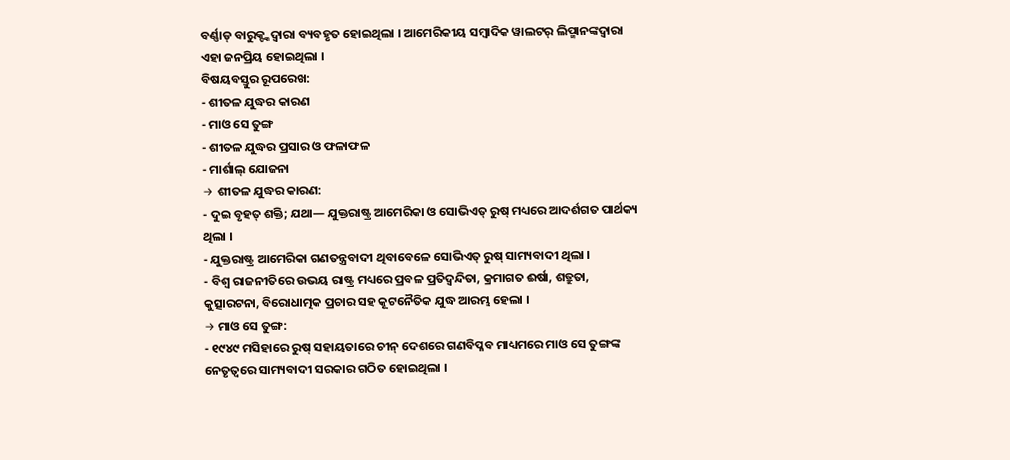ବର୍ଣ୍ଣାଡ୍ ବାରୁକ୍ଙ୍କଦ୍ୱାରା ବ୍ୟବହୃତ ହୋଇଥିଲା । ଆମେରିକୀୟ ସମ୍ବାଦିକ ୱାଲଟର୍ ଲିପ୍ମାନଙ୍କଦ୍ୱାରା ଏହା ଜନପ୍ରିୟ ହୋଇଥିଲା ।
ବିଷୟବସ୍ତୁର ରୂପରେଖ:
- ଶୀତଳ ଯୁଦ୍ଧର କାରଣ
- ମାଓ ସେ ତୁଙ୍ଗ
- ଶୀତଳ ଯୁଦ୍ଧର ପ୍ରସାର ଓ ଫଳାଫଳ
- ମାର୍ଶାଲ୍ ଯୋଜନା
→ ଶୀତଳ ଯୁଦ୍ଧର କାରଣ:
- ଦୁଇ ବୃହତ୍ ଶକ୍ତି; ଯଥା— ଯୁକ୍ତରାଷ୍ଟ୍ର ଆମେରିକା ଓ ସୋଭିଏତ୍ ରୁଷ୍ ମଧ୍ୟରେ ଆଦର୍ଶଗତ ପାର୍ଥକ୍ୟ ଥିଲା ।
- ଯୁକ୍ତରାଷ୍ଟ୍ର ଆମେରିକା ଗଣତନ୍ତ୍ରବାଦୀ ଥିବାବେଳେ ସୋଭିଏତ୍ ରୁଷ୍ ସାମ୍ୟବାଦୀ ଥିଲା ।
- ବିଶ୍ୱ ରାଜନୀତିରେ ଉଭୟ ରାଷ୍ଟ୍ର ମଧ୍ୟରେ ପ୍ରବଳ ପ୍ରତିଦ୍ବନ୍ଦିତା, କ୍ରମାଗତ ଈର୍ଷା, ଶତ୍ରୁତା, କୁତ୍ସାରଟନା, ବିରୋଧାତ୍ମକ ପ୍ରଚାର ସହ କୂଟନୈତିକ ଯୁଦ୍ଧ ଆରମ୍ଭ ହେଲା ।
→ ମାଓ ସେ ତୁଙ୍ଗ:
- ୧୯୪୯ ମସିହାରେ ରୁଷ୍ ସହାୟତାରେ ଚୀନ୍ ଦେଶରେ ଗଣବିପ୍ଳବ ମାଧ୍ୟମରେ ମାଓ ସେ ତୁଙ୍ଗଙ୍କ ନେତୃତ୍ଵରେ ସାମ୍ୟବାଦୀ ସରକାର ଗଠିତ ହୋଇଥିଲା ।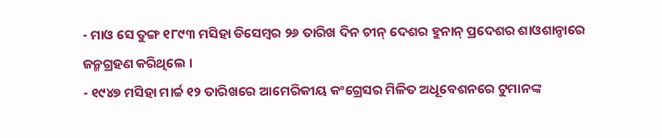- ମାଓ ସେ ତୁଙ୍ଗ ୧୮୯୩ ମସିହା ଡିସେମ୍ବର ୨୬ ତାରିଖ ଦିନ ଚୀନ୍ ଦେଶର ହୁନାନ୍ ପ୍ରଦେଶର ଶାଓଶାନ୍ଠାରେ ଜନ୍ମଗ୍ରହଣ କରିଥିଲେ ।
- ୧୯୪୭ ମସିହା ମାର୍ଚ୍ଚ ୧୨ ତାରିଖରେ ଆମେରିକୀୟ କଂଗ୍ରେସର ମିଳିତ ଅଧୂବେଶନରେ ଟୁମାନଙ୍କ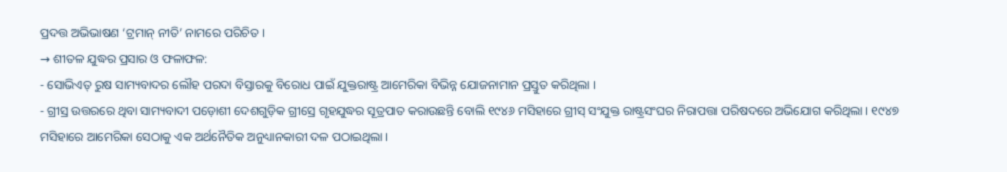ପ୍ରଦତ୍ତ ଅଭିଭାଷଣ ‘ଟ୍ରମାନ୍ ନୀତି’ ନାମରେ ପରିଚିତ ।
→ ଶୀତଳ ଯୁଦ୍ଧର ପ୍ରସାର ଓ ଫଳାଫଳ:
- ସୋଭିଏତ୍ ରୁଷ ସାମ୍ୟବାଦର ଲୌହ ପରଦା ବିସ୍ତାରକୁ ବିରୋଧ ପାଇଁ ଯୁକ୍ତରାଷ୍ଟ୍ର ଆମେରିକା ବିଭିନ୍ନ ଯୋଜନାମାନ ପ୍ରସ୍ତୁତ କରିଥିଲା ।
- ଗ୍ରୀସ୍ର ଉତ୍ତରରେ ଥିବା ସାମ୍ୟବାଦୀ ପଡ଼ୋଶୀ ଦେଶଗୁଡ଼ିକ ଗ୍ରୀସ୍ରେ ଗୃହଯୁଦ୍ଧର ସୂତ୍ରପାତ କରାଉଛନ୍ତି ବୋଲି ୧୯୪୬ ମସିହାରେ ଗ୍ରୀସ୍ ସଂଯୁକ୍ତ ରାଷ୍ଟ୍ରସଂଘର ନିରାପତ୍ତା ପରିଷଦରେ ଅଭିଯୋଗ କରିଥିଲା । ୧୯୪୭ ମସିହାରେ ଆମେରିକା ସେଠାକୁ ଏକ ଅର୍ଥନୈତିକ ଅନୁଧ୍ୟାନକାରୀ ଦଳ ପଠାଇଥିଲା ।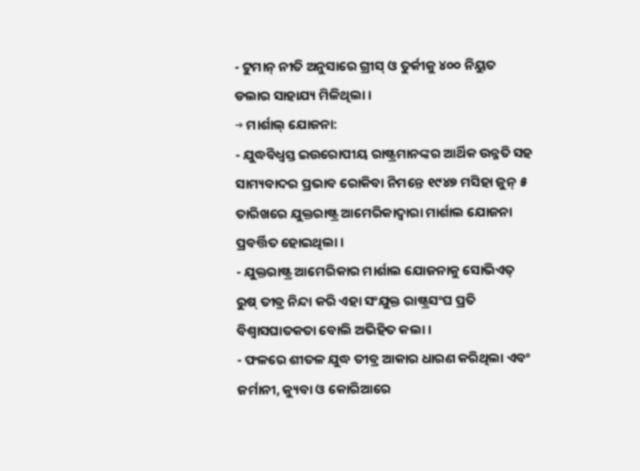- ଟୁମାନ୍ ନୀତି ଅନୁସାରେ ଗ୍ରୀସ୍ ଓ ତୁର୍କୀକୁ ୪୦୦ ନିୟୁତ ଡଲାର ସାହାଯ୍ୟ ମିଳିଥିଲା ।
→ ମାର୍ଶାଲ୍ ଯୋଜନା:
- ଯୁଦ୍ଧବିଧ୍ଵସ୍ତ ଇଉରୋପୀୟ ରାଷ୍ଟ୍ରମାନଙ୍କର ଆର୍ଥିକ ଉନ୍ନତି ସହ ସାମ୍ୟବାଦର ପ୍ରଭାବ ରୋକିବା ନିମନ୍ତେ ୧୯୪୭ ମସିହା ଜୁନ୍ ୫ ତାରିଖରେ ଯୁକ୍ତରାଷ୍ଟ୍ର ଆମେରିକାଦ୍ୱାରା ମାର୍ଶାଲ ଯୋଜନା ପ୍ରବର୍ତ୍ତିତ ହୋଇଥିଲା ।
- ଯୁକ୍ତରାଷ୍ଟ୍ର ଆମେରିକାର ମାର୍ଶାଲ ଯୋଜନାକୁ ସୋଭିଏତ୍ ରୁଷ୍ ତୀବ୍ର ନିନ୍ଦା କରି ଏହା ସଂଯୁକ୍ତ ରାଷ୍ଟ୍ରସଂଘ ପ୍ରତି ବିଶ୍ୱାସଘାତକତା ବୋଲି ଅଭିହିତ କଲା ।
- ଫଳରେ ଶୀତଳ ଯୁଦ୍ଧ ତୀବ୍ର ଆକାର ଧାରଣ କରିଥିଲା ଏବଂ ଜର୍ମାନୀ, କ୍ୟୁବା ଓ କୋରିଆରେ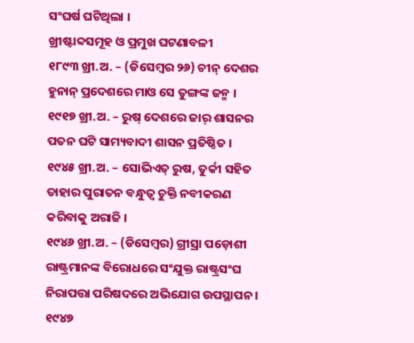ସଂଘର୍ଷ ଘଟିଥିଲା ।
ଖ୍ରୀଷ୍ଟାବ୍ଦସମୂହ ଓ ପ୍ରମୁଖ ଘଟଣାବଳୀ
୧୮୯୩ ଖ୍ରୀ.ଅ. – (ଡିସେମ୍ବର ୨୬) ଚୀନ୍ ଦେଶର ହୁନାନ୍ ପ୍ରଦେଶରେ ମାଓ ସେ ତୁଙ୍ଗଙ୍କ ଜନ୍ମ ।
୧୯୧୭ ଖ୍ରୀ.ଅ. – ରୁଷ୍ ଦେଶରେ ଜାର୍ ଶାସନର ପତନ ଘଟି ସାମ୍ୟବାଦୀ ଶାସନ ପ୍ରତିଷ୍ଠିତ ।
୧୯୪୫ ଖ୍ରୀ.ଅ. – ସୋଭିଏତ୍ ରୁଷ, ତୁର୍କୀ ସହିତ ତାହାର ପୁରାତନ ବନ୍ଧୁତ୍ଵ ଚୁକ୍ତି ନବୀକରଣ କରିବାକୁ ଅରାଜି ।
୧୯୪୬ ଖ୍ରୀ.ଅ. – (ଡିସେମ୍ବର) ଗ୍ରୀସ୍ରା ପଡ଼ୋଶୀ ରାଷ୍ଟ୍ରମାନଙ୍କ ବିରୋଧରେ ସଂଯୁକ୍ତ ରାଷ୍ଟ୍ରସଂଘ ନିରାପତ୍ତା ପରିଷଦରେ ଅଭିଯୋଗ ଉପସ୍ଥାପନ ।
୧୯୪୭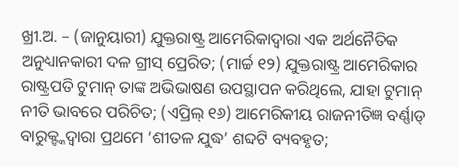ଖ୍ରୀ.ଅ. – (ଜାନୁୟାରୀ) ଯୁକ୍ତରାଷ୍ଟ୍ର ଆମେରିକାଦ୍ଵାରା ଏକ ଅର୍ଥନୈତିକ ଅନୁଧ୍ୟାନକାରୀ ଦଳ ଗ୍ରୀସ୍ ପ୍ରେରିତ; (ମାର୍ଚ୍ଚ ୧୨) ଯୁକ୍ତରାଷ୍ଟ୍ର ଆମେରିକାର ରାଷ୍ଟ୍ରପତି ଟୁମାନ୍ ତାଙ୍କ ଅଭିଭାଷଣ ଉପସ୍ଥାପନ କରିଥିଲେ, ଯାହା ଟୁମାନ୍ ନୀତି ଭାବରେ ପରିଚିତ; (ଏପ୍ରିଲ୍ ୧୬) ଆମେରିକୀୟ ରାଜନୀତିଜ୍ଞ ବର୍ଣ୍ଣାଡ୍ ବାରୁକ୍ଙ୍କଦ୍ୱାରା ପ୍ରଥମେ ‘ଶୀତଳ ଯୁଦ୍ଧ’ ଶବ୍ଦଟି ବ୍ୟବହୃତ;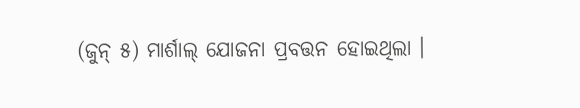(ଜୁନ୍ ୫) ମାର୍ଶାଲ୍ ଯୋଜନା ପ୍ରବତ୍ତନ ହୋଇଥିଲା ।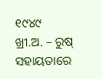୧୯୪୯ ଖ୍ରୀ.ଅ. – ରୁଷ୍ ସହାୟତାରେ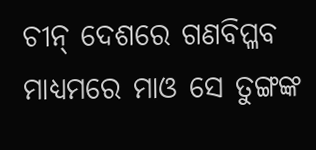ଚୀନ୍ ଦେଶରେ ଗଣବିପ୍ଳବ ମାଧ୍ୟମରେ ମାଓ ସେ ତୁଙ୍ଗଙ୍କ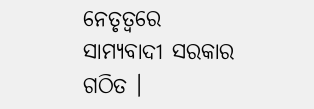ନେତୃତ୍ଵରେ ସାମ୍ୟବାଦୀ ସରକାର ଗଠିତ ।